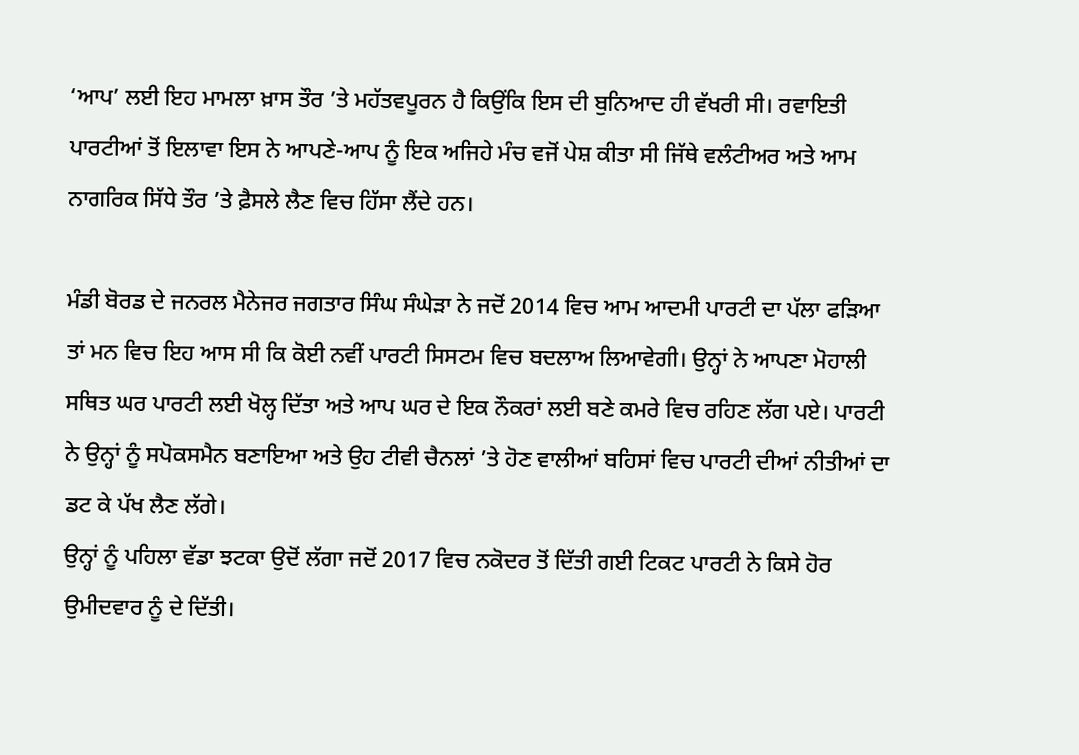‘ਆਪ’ ਲਈ ਇਹ ਮਾਮਲਾ ਖ਼ਾਸ ਤੌਰ ’ਤੇ ਮਹੱਤਵਪੂਰਨ ਹੈ ਕਿਉਂਕਿ ਇਸ ਦੀ ਬੁਨਿਆਦ ਹੀ ਵੱਖਰੀ ਸੀ। ਰਵਾਇਤੀ ਪਾਰਟੀਆਂ ਤੋਂ ਇਲਾਵਾ ਇਸ ਨੇ ਆਪਣੇ-ਆਪ ਨੂੰ ਇਕ ਅਜਿਹੇ ਮੰਚ ਵਜੋਂ ਪੇਸ਼ ਕੀਤਾ ਸੀ ਜਿੱਥੇ ਵਲੰਟੀਅਰ ਅਤੇ ਆਮ ਨਾਗਰਿਕ ਸਿੱਧੇ ਤੌਰ ’ਤੇ ਫ਼ੈਸਲੇ ਲੈਣ ਵਿਚ ਹਿੱਸਾ ਲੈਂਦੇ ਹਨ।

ਮੰਡੀ ਬੋਰਡ ਦੇ ਜਨਰਲ ਮੈਨੇਜਰ ਜਗਤਾਰ ਸਿੰਘ ਸੰਘੇੜਾ ਨੇ ਜਦੋਂ 2014 ਵਿਚ ਆਮ ਆਦਮੀ ਪਾਰਟੀ ਦਾ ਪੱਲਾ ਫੜਿਆ ਤਾਂ ਮਨ ਵਿਚ ਇਹ ਆਸ ਸੀ ਕਿ ਕੋਈ ਨਵੀਂ ਪਾਰਟੀ ਸਿਸਟਮ ਵਿਚ ਬਦਲਾਅ ਲਿਆਵੇਗੀ। ਉਨ੍ਹਾਂ ਨੇ ਆਪਣਾ ਮੋਹਾਲੀ ਸਥਿਤ ਘਰ ਪਾਰਟੀ ਲਈ ਖੋਲ੍ਹ ਦਿੱਤਾ ਅਤੇ ਆਪ ਘਰ ਦੇ ਇਕ ਨੌਕਰਾਂ ਲਈ ਬਣੇ ਕਮਰੇ ਵਿਚ ਰਹਿਣ ਲੱਗ ਪਏ। ਪਾਰਟੀ ਨੇ ਉਨ੍ਹਾਂ ਨੂੰ ਸਪੋਕਸਮੈਨ ਬਣਾਇਆ ਅਤੇ ਉਹ ਟੀਵੀ ਚੈਨਲਾਂ ’ਤੇ ਹੋਣ ਵਾਲੀਆਂ ਬਹਿਸਾਂ ਵਿਚ ਪਾਰਟੀ ਦੀਆਂ ਨੀਤੀਆਂ ਦਾ ਡਟ ਕੇ ਪੱਖ ਲੈਣ ਲੱਗੇ।
ਉਨ੍ਹਾਂ ਨੂੰ ਪਹਿਲਾ ਵੱਡਾ ਝਟਕਾ ਉਦੋਂ ਲੱਗਾ ਜਦੋਂ 2017 ਵਿਚ ਨਕੋਦਰ ਤੋਂ ਦਿੱਤੀ ਗਈ ਟਿਕਟ ਪਾਰਟੀ ਨੇ ਕਿਸੇ ਹੋਰ ਉਮੀਦਵਾਰ ਨੂੰ ਦੇ ਦਿੱਤੀ।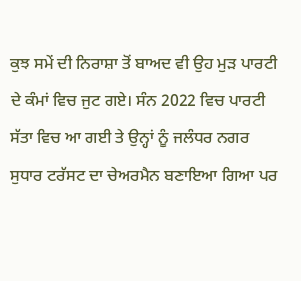ਕੁਝ ਸਮੇਂ ਦੀ ਨਿਰਾਸ਼ਾ ਤੋਂ ਬਾਅਦ ਵੀ ਉਹ ਮੁੜ ਪਾਰਟੀ ਦੇ ਕੰਮਾਂ ਵਿਚ ਜੁਟ ਗਏ। ਸੰਨ 2022 ਵਿਚ ਪਾਰਟੀ ਸੱਤਾ ਵਿਚ ਆ ਗਈ ਤੇ ਉਨ੍ਹਾਂ ਨੂੰ ਜਲੰਧਰ ਨਗਰ ਸੁਧਾਰ ਟਰੱਸਟ ਦਾ ਚੇਅਰਮੈਨ ਬਣਾਇਆ ਗਿਆ ਪਰ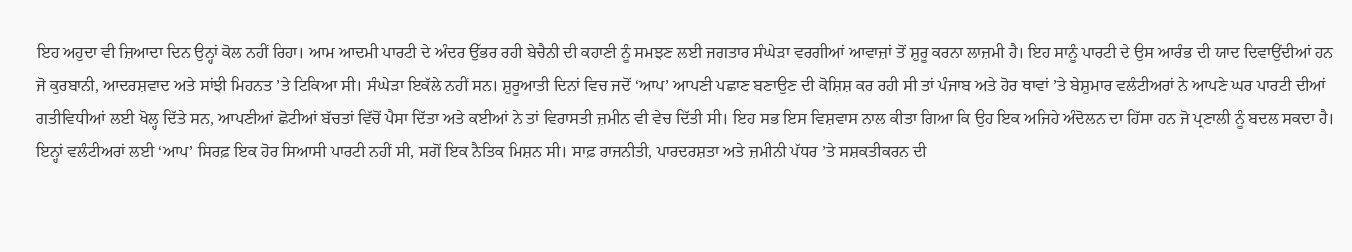ਇਹ ਅਹੁਦਾ ਵੀ ਜ਼ਿਆਦਾ ਦਿਨ ਉਨ੍ਹਾਂ ਕੋਲ ਨਹੀਂ ਰਿਹਾ। ਆਮ ਆਦਮੀ ਪਾਰਟੀ ਦੇ ਅੰਦਰ ਉੱਭਰ ਰਹੀ ਬੇਚੈਨੀ ਦੀ ਕਹਾਣੀ ਨੂੰ ਸਮਝਣ ਲਈ ਜਗਤਾਰ ਸੰਘੇੜਾ ਵਰਗੀਆਂ ਆਵਾਜ਼ਾਂ ਤੋਂ ਸ਼ੁਰੂ ਕਰਨਾ ਲਾਜ਼ਮੀ ਹੈ। ਇਹ ਸਾਨੂੰ ਪਾਰਟੀ ਦੇ ਉਸ ਆਰੰਭ ਦੀ ਯਾਦ ਦਿਵਾਉਂਦੀਆਂ ਹਨ ਜੋ ਕੁਰਬਾਨੀ, ਆਦਰਸ਼ਵਾਦ ਅਤੇ ਸਾਂਝੀ ਮਿਹਨਤ ’ਤੇ ਟਿਕਿਆ ਸੀ। ਸੰਘੇੜਾ ਇਕੱਲੇ ਨਹੀਂ ਸਨ। ਸ਼ੁਰੂਆਤੀ ਦਿਨਾਂ ਵਿਚ ਜਦੋਂ ‘ਆਪ’ ਆਪਣੀ ਪਛਾਣ ਬਣਾਉਣ ਦੀ ਕੋਸ਼ਿਸ਼ ਕਰ ਰਹੀ ਸੀ ਤਾਂ ਪੰਜਾਬ ਅਤੇ ਹੋਰ ਥਾਵਾਂ ’ਤੇ ਬੇਸ਼ੁਮਾਰ ਵਲੰਟੀਅਰਾਂ ਨੇ ਆਪਣੇ ਘਰ ਪਾਰਟੀ ਦੀਆਂ ਗਤੀਵਿਧੀਆਂ ਲਈ ਖੋਲ੍ਹ ਦਿੱਤੇ ਸਨ, ਆਪਣੀਆਂ ਛੋਟੀਆਂ ਬੱਚਤਾਂ ਵਿੱਚੋਂ ਪੈਸਾ ਦਿੱਤਾ ਅਤੇ ਕਈਆਂ ਨੇ ਤਾਂ ਵਿਰਾਸਤੀ ਜ਼ਮੀਨ ਵੀ ਵੇਚ ਦਿੱਤੀ ਸੀ। ਇਹ ਸਭ ਇਸ ਵਿਸ਼ਵਾਸ ਨਾਲ ਕੀਤਾ ਗਿਆ ਕਿ ਉਹ ਇਕ ਅਜਿਹੇ ਅੰਦੋਲਨ ਦਾ ਹਿੱਸਾ ਹਨ ਜੋ ਪ੍ਰਣਾਲੀ ਨੂੰ ਬਦਲ ਸਕਦਾ ਹੈ।
ਇਨ੍ਹਾਂ ਵਲੰਟੀਅਰਾਂ ਲਈ ‘ਆਪ’ ਸਿਰਫ਼ ਇਕ ਹੋਰ ਸਿਆਸੀ ਪਾਰਟੀ ਨਹੀਂ ਸੀ, ਸਗੋਂ ਇਕ ਨੈਤਿਕ ਮਿਸ਼ਨ ਸੀ। ਸਾਫ਼ ਰਾਜਨੀਤੀ, ਪਾਰਦਰਸ਼ਤਾ ਅਤੇ ਜ਼ਮੀਨੀ ਪੱਧਰ ’ਤੇ ਸਸ਼ਕਤੀਕਰਨ ਦੀ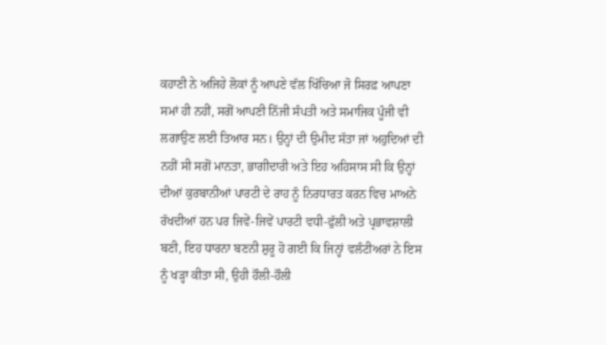ਕਹਾਣੀ ਨੇ ਅਜਿਹੇ ਲੋਕਾਂ ਨੂੰ ਆਪਣੇ ਵੱਲ ਖਿੱਚਿਆ ਜੋ ਸਿਰਫ਼ ਆਪਣਾ ਸਮਾਂ ਹੀ ਨਹੀਂ, ਸਗੋਂ ਆਪਣੀ ਨਿੱਜੀ ਸੰਪਤੀ ਅਤੇ ਸਮਾਜਿਕ ਪੂੰਜੀ ਵੀ ਲਗਾਉਣ ਲਈ ਤਿਆਰ ਸਨ। ਉਨ੍ਹਾਂ ਦੀ ਉਮੀਦ ਸੱਤਾ ਜਾਂ ਅਹੁਦਿਆਂ ਦੀ ਨਹੀਂ ਸੀ ਸਗੋਂ ਮਾਨਤਾ, ਭਾਗੀਦਾਰੀ ਅਤੇ ਇਹ ਅਹਿਸਾਸ ਸੀ ਕਿ ਉਨ੍ਹਾਂ ਦੀਆਂ ਕੁਰਬਾਨੀਆਂ ਪਾਰਟੀ ਦੇ ਰਾਹ ਨੂੰ ਨਿਰਧਾਰਤ ਕਰਨ ਵਿਚ ਮਾਅਨੇ ਰੱਖਦੀਆਂ ਹਨ ਪਰ ਜਿਵੇਂ-ਜਿਵੇਂ ਪਾਰਟੀ ਵਧੀ-ਫੁੱਲੀ ਅਤੇ ਪ੍ਰਭਾਵਸ਼ਾਲੀ ਬਣੀ, ਇਹ ਧਾਰਨਾ ਬਣਨੀ ਸ਼ੁਰੂ ਹੋ ਗਈ ਕਿ ਜਿਨ੍ਹਾਂ ਵਲੰਟੀਅਰਾਂ ਨੇ ਇਸ ਨੂੰ ਖੜ੍ਹਾ ਕੀਤਾ ਸੀ, ਉਹੀ ਹੌਲੀ-ਹੌਲੀ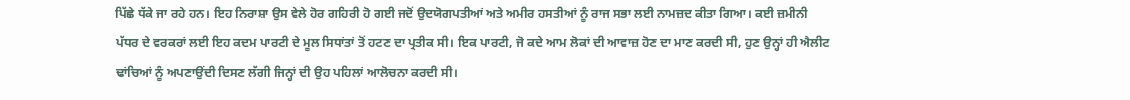ਪਿੱਛੇ ਧੱਕੇ ਜਾ ਰਹੇ ਹਨ। ਇਹ ਨਿਰਾਸ਼ਾ ਉਸ ਵੇਲੇ ਹੋਰ ਗਹਿਰੀ ਹੋ ਗਈ ਜਦੋਂ ਉਦਯੋਗਪਤੀਆਂ ਅਤੇ ਅਮੀਰ ਹਸਤੀਆਂ ਨੂੰ ਰਾਜ ਸਭਾ ਲਈ ਨਾਮਜ਼ਦ ਕੀਤਾ ਗਿਆ। ਕਈ ਜ਼ਮੀਨੀ ਪੱਧਰ ਦੇ ਵਰਕਰਾਂ ਲਈ ਇਹ ਕਦਮ ਪਾਰਟੀ ਦੇ ਮੂਲ ਸਿਧਾਂਤਾਂ ਤੋਂ ਹਟਣ ਦਾ ਪ੍ਰਤੀਕ ਸੀ। ਇਕ ਪਾਰਟੀ, ਜੋ ਕਦੇ ਆਮ ਲੋਕਾਂ ਦੀ ਆਵਾਜ਼ ਹੋਣ ਦਾ ਮਾਣ ਕਰਦੀ ਸੀ, ਹੁਣ ਉਨ੍ਹਾਂ ਹੀ ਐਲੀਟ ਢਾਂਚਿਆਂ ਨੂੰ ਅਪਣਾਉਂਦੀ ਦਿਸਣ ਲੱਗੀ ਜਿਨ੍ਹਾਂ ਦੀ ਉਹ ਪਹਿਲਾਂ ਆਲੋਚਨਾ ਕਰਦੀ ਸੀ।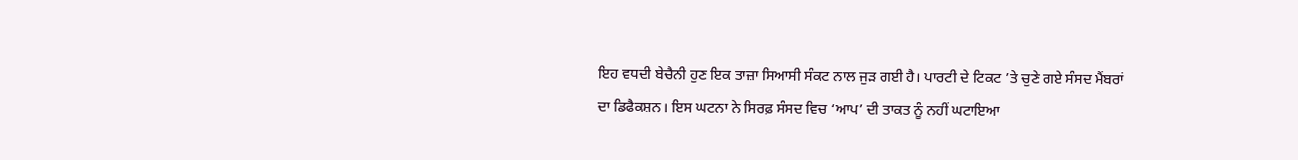ਇਹ ਵਧਦੀ ਬੇਚੈਨੀ ਹੁਣ ਇਕ ਤਾਜ਼ਾ ਸਿਆਸੀ ਸੰਕਟ ਨਾਲ ਜੁੜ ਗਈ ਹੈ। ਪਾਰਟੀ ਦੇ ਟਿਕਟ ’ਤੇ ਚੁਣੇ ਗਏ ਸੰਸਦ ਮੈਂਬਰਾਂ ਦਾ ਡਿਫੈਕਸ਼ਨ। ਇਸ ਘਟਨਾ ਨੇ ਸਿਰਫ਼ ਸੰਸਦ ਵਿਚ ‘ਆਪ’ ਦੀ ਤਾਕਤ ਨੂੰ ਨਹੀਂ ਘਟਾਇਆ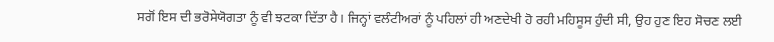ਸਗੋਂ ਇਸ ਦੀ ਭਰੋਸੇਯੋਗਤਾ ਨੂੰ ਵੀ ਝਟਕਾ ਦਿੱਤਾ ਹੈ। ਜਿਨ੍ਹਾਂ ਵਲੰਟੀਅਰਾਂ ਨੂੰ ਪਹਿਲਾਂ ਹੀ ਅਣਦੇਖੀ ਹੋ ਰਹੀ ਮਹਿਸੂਸ ਹੁੰਦੀ ਸੀ, ਉਹ ਹੁਣ ਇਹ ਸੋਚਣ ਲਈ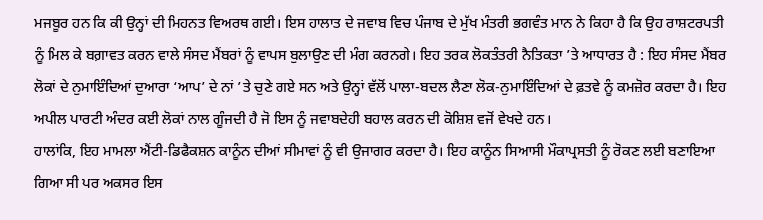ਮਜਬੂਰ ਹਨ ਕਿ ਕੀ ਉਨ੍ਹਾਂ ਦੀ ਮਿਹਨਤ ਵਿਅਰਥ ਗਈ। ਇਸ ਹਾਲਾਤ ਦੇ ਜਵਾਬ ਵਿਚ ਪੰਜਾਬ ਦੇ ਮੁੱਖ ਮੰਤਰੀ ਭਗਵੰਤ ਮਾਨ ਨੇ ਕਿਹਾ ਹੈ ਕਿ ਉਹ ਰਾਸ਼ਟਰਪਤੀ ਨੂੰ ਮਿਲ ਕੇ ਬਗ਼ਾਵਤ ਕਰਨ ਵਾਲੇ ਸੰਸਦ ਮੈਂਬਰਾਂ ਨੂੰ ਵਾਪਸ ਬੁਲਾਉਣ ਦੀ ਮੰਗ ਕਰਨਗੇ। ਇਹ ਤਰਕ ਲੋਕਤੰਤਰੀ ਨੈਤਿਕਤਾ ’ਤੇ ਆਧਾਰਤ ਹੈ : ਇਹ ਸੰਸਦ ਮੈਂਬਰ ਲੋਕਾਂ ਦੇ ਨੁਮਾਇੰਦਿਆਂ ਦੁਆਰਾ ‘ਆਪ’ ਦੇ ਨਾਂ ’ਤੇ ਚੁਣੇ ਗਏ ਸਨ ਅਤੇ ਉਨ੍ਹਾਂ ਵੱਲੋਂ ਪਾਲਾ-ਬਦਲ ਲੈਣਾ ਲੋਕ-ਨੁਮਾਇੰਦਿਆਂ ਦੇ ਫ਼ਤਵੇ ਨੂੰ ਕਮਜ਼ੋਰ ਕਰਦਾ ਹੈ। ਇਹ ਅਪੀਲ ਪਾਰਟੀ ਅੰਦਰ ਕਈ ਲੋਕਾਂ ਨਾਲ ਗੂੰਜਦੀ ਹੈ ਜੋ ਇਸ ਨੂੰ ਜਵਾਬਦੇਹੀ ਬਹਾਲ ਕਰਨ ਦੀ ਕੋਸ਼ਿਸ਼ ਵਜੋਂ ਵੇਖਦੇ ਹਨ।
ਹਾਲਾਂਕਿ, ਇਹ ਮਾਮਲਾ ਐਂਟੀ-ਡਿਫੈਕਸ਼ਨ ਕਾਨੂੰਨ ਦੀਆਂ ਸੀਮਾਵਾਂ ਨੂੰ ਵੀ ਉਜਾਗਰ ਕਰਦਾ ਹੈ। ਇਹ ਕਾਨੂੰਨ ਸਿਆਸੀ ਮੌਕਾਪ੍ਰਸਤੀ ਨੂੰ ਰੋਕਣ ਲਈ ਬਣਾਇਆ ਗਿਆ ਸੀ ਪਰ ਅਕਸਰ ਇਸ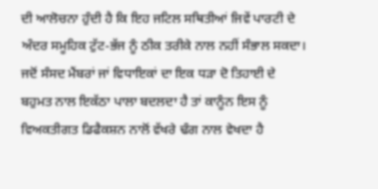ਦੀ ਆਲੋਚਨਾ ਹੁੰਦੀ ਹੈ ਕਿ ਇਹ ਜਟਿਲ ਸਥਿਤੀਆਂ ਜਿਵੇਂ ਪਾਰਟੀ ਦੇ ਅੰਦਰ ਸਮੂਹਿਕ ਟੁੱਟ-ਭੱਜ ਨੂੰ ਠੀਕ ਤਰੀਕੇ ਨਾਲ ਨਹੀਂ ਸੰਭਾਲ ਸਕਦਾ। ਜਦੋਂ ਸੰਸਦ ਮੈਂਬਰਾਂ ਜਾਂ ਵਿਧਾਇਕਾਂ ਦਾ ਇਕ ਧੜਾ ਦੋ ਤਿਹਾਈ ਦੇ ਬਹੁਮਤ ਨਾਲ ਇਕੱਠਾ ਪਾਲਾ ਬਦਲਦਾ ਹੈ ਤਾਂ ਕਾਨੂੰਨ ਇਸ ਨੂੰ ਵਿਅਕਤੀਗਤ ਡਿਫੈਕਸ਼ਨ ਨਾਲੋਂ ਵੱਖਰੇ ਢੰਗ ਨਾਲ ਵੇਖਦਾ ਹੈ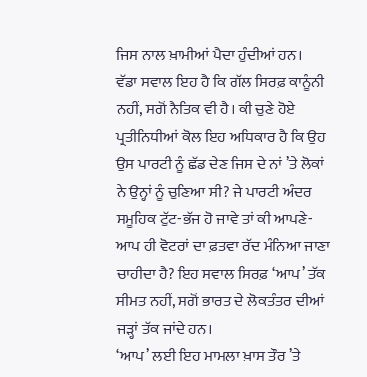ਜਿਸ ਨਾਲ ਖ਼ਾਮੀਆਂ ਪੈਦਾ ਹੁੰਦੀਆਂ ਹਨ।
ਵੱਡਾ ਸਵਾਲ ਇਹ ਹੈ ਕਿ ਗੱਲ ਸਿਰਫ਼ ਕਾਨੂੰਨੀ ਨਹੀਂ, ਸਗੋਂ ਨੈਤਿਕ ਵੀ ਹੈ। ਕੀ ਚੁਣੇ ਹੋਏ ਪ੍ਰਤੀਨਿਧੀਆਂ ਕੋਲ ਇਹ ਅਧਿਕਾਰ ਹੈ ਕਿ ਉਹ ਉਸ ਪਾਰਟੀ ਨੂੰ ਛੱਡ ਦੇਣ ਜਿਸ ਦੇ ਨਾਂ ’ਤੇ ਲੋਕਾਂ ਨੇ ਉਨ੍ਹਾਂ ਨੂੰ ਚੁਣਿਆ ਸੀ? ਜੇ ਪਾਰਟੀ ਅੰਦਰ ਸਮੂਹਿਕ ਟੁੱਟ-ਭੱਜ ਹੋ ਜਾਵੇ ਤਾਂ ਕੀ ਆਪਣੇ-ਆਪ ਹੀ ਵੋਟਰਾਂ ਦਾ ਫ਼ਤਵਾ ਰੱਦ ਮੰਨਿਆ ਜਾਣਾ ਚਾਹੀਦਾ ਹੈ? ਇਹ ਸਵਾਲ ਸਿਰਫ਼ ‘ਆਪ’ ਤੱਕ ਸੀਮਤ ਨਹੀਂ, ਸਗੋਂ ਭਾਰਤ ਦੇ ਲੋਕਤੰਤਰ ਦੀਆਂ ਜੜ੍ਹਾਂ ਤੱਕ ਜਾਂਦੇ ਹਨ।
‘ਆਪ’ ਲਈ ਇਹ ਮਾਮਲਾ ਖ਼ਾਸ ਤੌਰ ’ਤੇ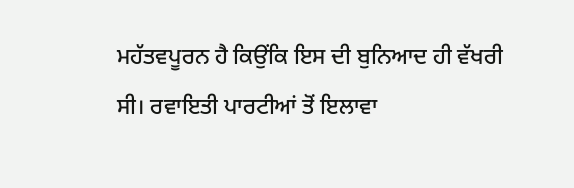ਮਹੱਤਵਪੂਰਨ ਹੈ ਕਿਉਂਕਿ ਇਸ ਦੀ ਬੁਨਿਆਦ ਹੀ ਵੱਖਰੀ ਸੀ। ਰਵਾਇਤੀ ਪਾਰਟੀਆਂ ਤੋਂ ਇਲਾਵਾ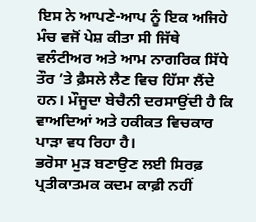ਇਸ ਨੇ ਆਪਣੇ-ਆਪ ਨੂੰ ਇਕ ਅਜਿਹੇ ਮੰਚ ਵਜੋਂ ਪੇਸ਼ ਕੀਤਾ ਸੀ ਜਿੱਥੇ ਵਲੰਟੀਅਰ ਅਤੇ ਆਮ ਨਾਗਰਿਕ ਸਿੱਧੇ ਤੌਰ ’ਤੇ ਫ਼ੈਸਲੇ ਲੈਣ ਵਿਚ ਹਿੱਸਾ ਲੈਂਦੇ ਹਨ। ਮੌਜੂਦਾ ਬੇਚੈਨੀ ਦਰਸਾਉਂਦੀ ਹੈ ਕਿ ਵਾਅਦਿਆਂ ਅਤੇ ਹਕੀਕਤ ਵਿਚਕਾਰ ਪਾੜਾ ਵਧ ਰਿਹਾ ਹੈ।
ਭਰੋਸਾ ਮੁੜ ਬਣਾਉਣ ਲਈ ਸਿਰਫ਼ ਪ੍ਰਤੀਕਾਤਮਕ ਕਦਮ ਕਾਫ਼ੀ ਨਹੀਂ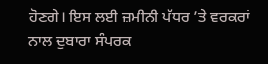ਹੋਣਗੇ। ਇਸ ਲਈ ਜ਼ਮੀਨੀ ਪੱਧਰ ’ਤੇ ਵਰਕਰਾਂ ਨਾਲ ਦੁਬਾਰਾ ਸੰਪਰਕ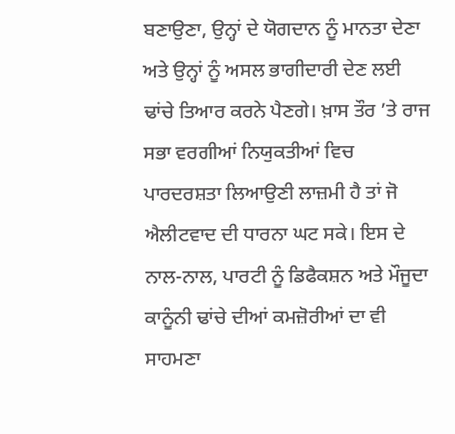ਬਣਾਉਣਾ, ਉਨ੍ਹਾਂ ਦੇ ਯੋਗਦਾਨ ਨੂੰ ਮਾਨਤਾ ਦੇਣਾ ਅਤੇ ਉਨ੍ਹਾਂ ਨੂੰ ਅਸਲ ਭਾਗੀਦਾਰੀ ਦੇਣ ਲਈ ਢਾਂਚੇ ਤਿਆਰ ਕਰਨੇ ਪੈਣਗੇ। ਖ਼ਾਸ ਤੌਰ ’ਤੇ ਰਾਜ ਸਭਾ ਵਰਗੀਆਂ ਨਿਯੁਕਤੀਆਂ ਵਿਚ ਪਾਰਦਰਸ਼ਤਾ ਲਿਆਉਣੀ ਲਾਜ਼ਮੀ ਹੈ ਤਾਂ ਜੋ ਐਲੀਟਵਾਦ ਦੀ ਧਾਰਨਾ ਘਟ ਸਕੇ। ਇਸ ਦੇ ਨਾਲ-ਨਾਲ, ਪਾਰਟੀ ਨੂੰ ਡਿਫੈਕਸ਼ਨ ਅਤੇ ਮੌਜੂਦਾ ਕਾਨੂੰਨੀ ਢਾਂਚੇ ਦੀਆਂ ਕਮਜ਼ੋਰੀਆਂ ਦਾ ਵੀ ਸਾਹਮਣਾ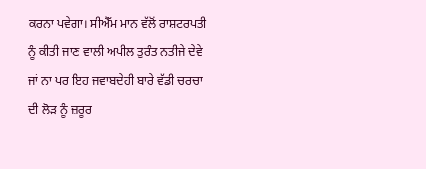ਕਰਨਾ ਪਵੇਗਾ। ਸੀਐੱਮ ਮਾਨ ਵੱਲੋਂ ਰਾਸ਼ਟਰਪਤੀ ਨੂੰ ਕੀਤੀ ਜਾਣ ਵਾਲੀ ਅਪੀਲ ਤੁਰੰਤ ਨਤੀਜੇ ਦੇਵੇ ਜਾਂ ਨਾ ਪਰ ਇਹ ਜਵਾਬਦੇਹੀ ਬਾਰੇ ਵੱਡੀ ਚਰਚਾ ਦੀ ਲੋੜ ਨੂੰ ਜ਼ਰੂਰ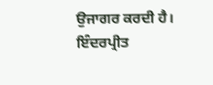ਉਜਾਗਰ ਕਰਦੀ ਹੈ।
ਇੰਦਰਪ੍ਰੀਤ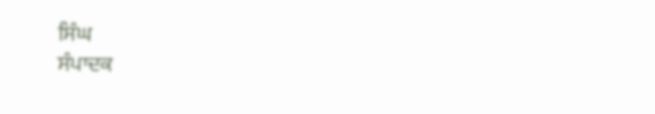ਸਿੰਘ
ਸੰਪਾਦਕ